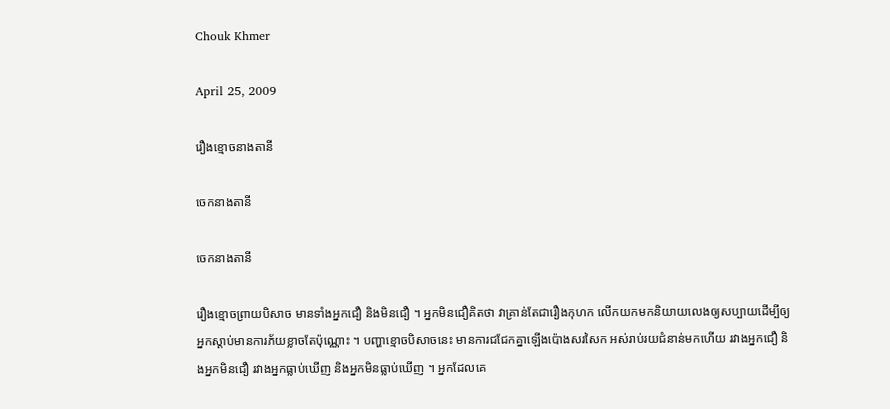Chouk Khmer

April 25, 2009

រឿងខ្មោចនាងតានី

ចេកនាងតានី

ចេកនាងតានី

រឿងខ្មោចព្រាយបិសាច មានទាំងអ្នកជឿ និងមិនជឿ ។ អ្នកមិនជឿគិតថា វាគ្រាន់តែជារឿងកុហក លើកយកមកនិយាយលេងឲ្យសប្បាយដើម្បីឲ្យអ្នកស្ដាប់មានការភ័យខ្លាចតែប៉ុណ្ណោះ ។ បញ្ហាខ្មោចបិសាចនេះ មានការជជែកគ្នាឡើងប៉ោងសរសៃក អស់រាប់រយជំនាន់មកហើយ រវាងអ្នកជឿ និងអ្នកមិនជឿ រវាងអ្នកធ្លាប់ឃើញ និងអ្នកមិនធ្លាប់ឃើញ ។ អ្នកដែលគេ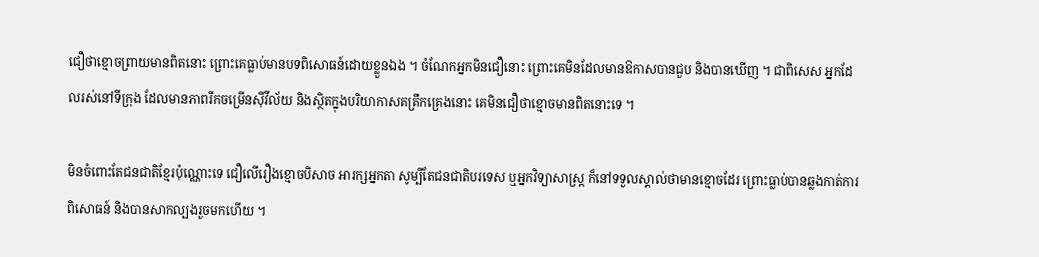ជឿថាខ្មោចព្រាយមានពិតនោះ ព្រោះគេធ្លាប់មានបទពិសោធន៍ដោយខ្លួនឯង ។ ចំណែកអ្នកមិនជឿនោះ ព្រោះគេមិនដែលមានឱកាសបានជួប និងបានឃើញ ។ ជាពិសេស អ្នកដែលរស់នៅទីក្រុង ដែលមានភាពរីកចម្រើនស៊ីវីល័យ និងស្ថិតក្នុងបរិយាកាសគគ្រឹកគ្រេងនោះ គេមិនជឿថាខ្មោចមានពិតនោះទេ ។

មិនចំពោះតែជនជាតិខ្មែរប៉ុណ្ណោះទេ ជឿលើរឿងខ្មោចបិសាច អារក្សអ្នកតា សូម្បីតែជនជាតិបរទេស ឬអ្នកវិទ្យាសាស្ត្រ ក៏នៅទទួលស្គាល់ថាមានខ្មោចដែរ ព្រោះធ្លាប់បានឆ្លងកាត់ការពិសោធន៍ និងបានសាកល្បងរួចមកហើយ ។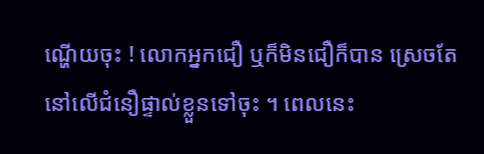ណ្ហើយចុះ ! លោកអ្នកជឿ ឬក៏មិនជឿក៏បាន ស្រេចតែនៅលើជំនឿផ្ទាល់ខ្លួនទៅចុះ ។ ពេលនេះ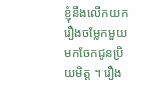ខ្ញុំនឹងលើកយករឿងចម្លែកមួយ មកចែកជូនប្រិយមិត្ត ។ រឿង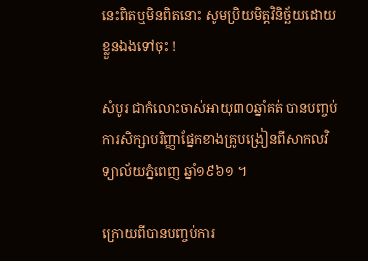នេះពិតឬមិនពិតនោះ សូមប្រិយមិត្តវិនិច្ឆ័យដោយខ្លួនឯងទៅចុះ !

សំបូរ ជាកំលោះចាស់អាយុ៣០ឆ្នាំគត់ បានបញ្ចប់ការសិក្សាបរិញ្ញាផ្នែកខាងគ្រូបង្រៀនពីសាកលវិទ្យាល័យភ្នំពេញ ឆ្នាំ១៩៦១ ។

ក្រោយពីបានបញ្ចប់ការ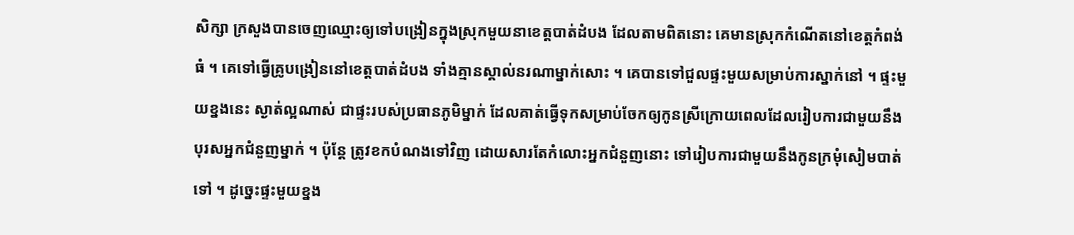សិក្សា ក្រសួងបានចេញឈ្មោះឲ្យទៅបង្រៀនក្នុងស្រុកមួយនាខេត្តបាត់ដំបង ដែលតាមពិតនោះ គេមានស្រុកកំណើតនៅខេត្តកំពង់ធំ ។ គេទៅធ្វើគ្រូបង្រៀននៅខេត្តបាត់ដំបង ទាំងគ្មានស្គាល់នរណាម្នាក់សោះ ។ គេបានទៅជួលផ្ទះមួយសម្រាប់ការស្នាក់នៅ ។ ផ្ទះមួយខ្នងនេះ ស្ងាត់ល្អណាស់ ជាផ្ទះរបស់ប្រធានភូមិម្នាក់ ដែលគាត់ធ្វើទុកសម្រាប់ចែកឲ្យកូនស្រីក្រោយពេលដែលរៀបការជាមួយនឹងបុរសអ្នកជំនួញម្នាក់ ។ ប៉ុន្តែ ត្រូវខកបំណងទៅវិញ ដោយសារតែកំលោះអ្នកជំនួញនោះ ទៅរៀបការជាមួយនឹងកូនក្រមុំសៀមបាត់ទៅ ។ ដូច្នេះផ្ទះមួយខ្នង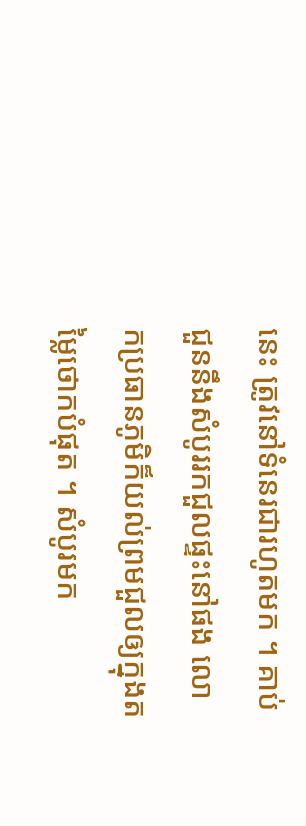នេះ ត្រូវនៅទំនេរជារហូតមក ។ គាប់ជួននឹងសំបូររកជួលផ្ទះនៅផង លោកប្រធានភូមិក៏យល់ព្រមជួលឲ្យក្នុងតម្លៃថោកបំផុត ។ សំបូរមក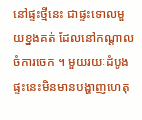នៅផ្ទះថ្មីនេះ ជាផ្ទះទោលមួយខ្នងគត់ ដែលនៅកណ្ដាលចំការចេក ។ មួយរយៈដំបូង ផ្ទះនេះមិនមានបង្ហាញហេតុ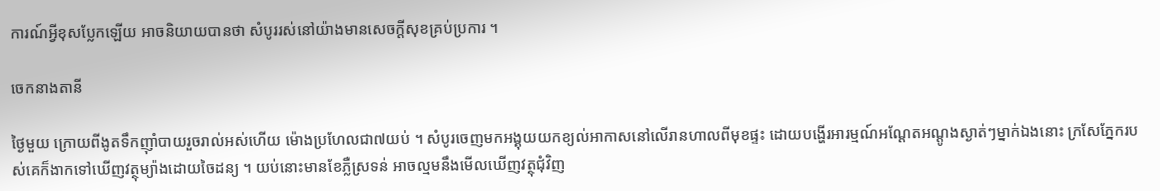ការណ៍អ្វីខុសប្លែកឡើយ អាចនិយាយបានថា សំបូររស់នៅយ៉ាងមានសេចក្ដីសុខគ្រប់ប្រការ ។

ចេកនាងតានី

ថ្ងៃមួយ ក្រោយពីងូតទឹកញ៉ាំបាយរួចរាល់អស់ហើយ ម៉ោងប្រហែលជា៧យប់ ។ សំបូរចេញមកអង្គុយយកខ្យល់អាកាសនៅលើរានហាលពីមុខផ្ទះ ដោយបង្ហើរអារម្មណ៍អណ្ដែតអណ្តូងស្ងាត់ៗម្នាក់ឯងនោះ ក្រសែភែ្នករបស់គេក៏ងាកទៅឃើញវត្ថុម្យ៉ាងដោយចៃដន្យ ។ យប់នោះមានខែភ្លឺស្រទន់ អាចល្មមនឹងមើលឃើញវត្ថុជុំវិញ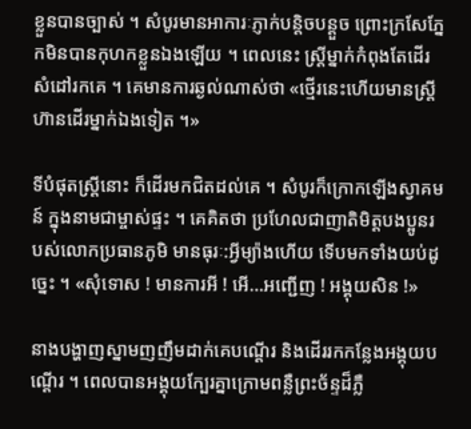ខ្លួនបានច្បាស់ ។ សំបូរមានអាការៈភ្ញាក់បន្តិចបន្តួច ព្រោះក្រសែភ្នែកមិនបានកុហកខ្លួនឯងឡើយ ។ ពេលនេះ ស្ត្រីម្នាក់កំពុងតែដើរសំដៅរកគេ ។ គេមានការឆ្ងល់ណាស់ថា «ថ្មើរនេះហើយមានស្ត្រីហ៊ានដើរម្នាក់ឯងទៀត ។»

ទីបំផុតស្ត្រីនោះ ក៏ដើរមកជិតដល់គេ ។ សំបូរក៏ក្រោកឡើងស្វាគមន៍ ក្នុងនាមជាម្ចាស់ផ្ទះ ។ គេគិតថា ប្រហែលជាញាតិមិត្តបងប្អូនរបស់លោកប្រធានភូមិ មានធុរៈ:អ្វីម្យ៉ាងហើយ ទើបមកទាំងយប់ដូច្នេះ ។ «សុំទោស ! មានការអី ! អើ…អញ្ជើញ ! អង្គុយសិន !»

នាងបង្ហាញស្នាមញញឹមដាក់គេបណ្ដើរ និងដើររកកន្លែងអង្គុយបណ្ដើរ ។ ពេលបានអង្គុយក្បែរគ្នាក្រោមពន្លឺព្រះច័ន្ទដ៏ភ្លឺ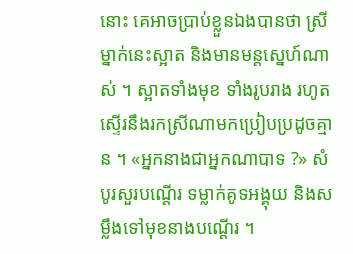នោះ គេអាចប្រាប់ខ្លួនឯងបានថា ស្រីម្នាក់នេះស្អាត និងមានមន្តស្នេហ៍ណាស់ ។ ស្អាតទាំងមុខ ទាំងរូបរាង រហូតស្ទើរនឹងរកស្រីណាមកប្រៀបប្រដូចគ្មាន ។ «អ្នកនាងជាអ្នកណាបាទ ?» សំបូរសួរបណ្ដើរ ទម្លាក់គូទអង្គុយ និងសម្លឹងទៅមុខនាងបណ្ដើរ ។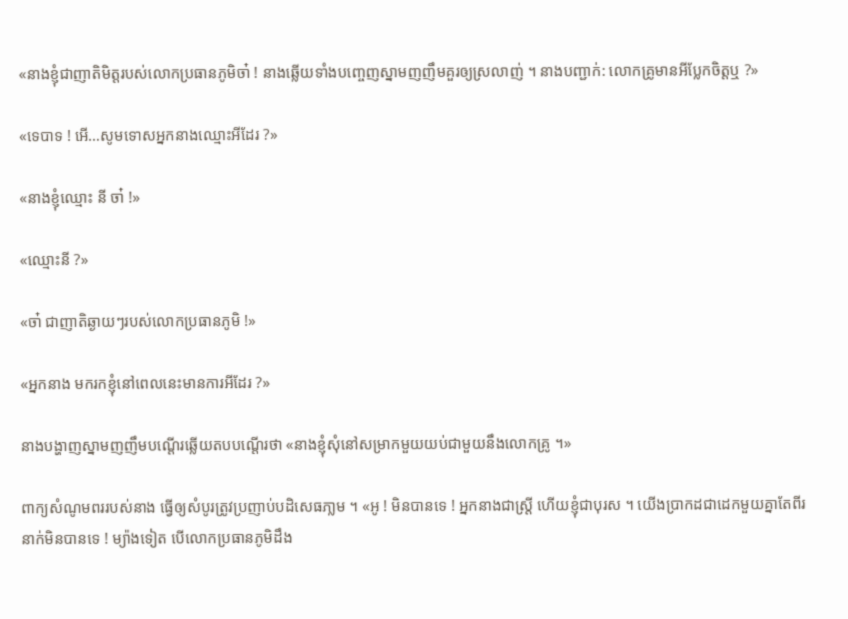«នាងខ្ញុំជាញាតិមិត្តរបស់លោកប្រធានភូមិចា៎ ! នាងឆ្លើយទាំងបញ្ចេញស្នាមញញឹមគួរឲ្យស្រលាញ់ ។ នាងបញ្ជាក់: លោកគ្រូមានអីប្លែកចិត្តឬ ?»

«ទេបាទ ! អើ…សូមទោសអ្នកនាងឈ្មោះអីដែរ ?»

«នាងខ្ញុំឈ្មោះ នី ចា៎ !»

«ឈ្មោះនី ?»

«ចា៎ ជាញាតិឆ្ងាយៗរបស់លោកប្រធានភូមិ !»

«អ្នកនាង មករកខ្ញុំនៅពេលនេះមានការអីដែរ ?»

នាងបង្ហាញស្នាមញញឹមបណើ្តរឆ្លើយតបបណ្តើរថា «នាងខ្ញុំសុំនៅសម្រាកមួយយប់ជាមួយនឹងលោកគ្រូ ។»

ពាក្យសំណូមពររបស់នាង ធើ្វឲ្យសំបូរត្រូវប្រញាប់បដិសេធភា្លម ។ «អូ ! មិនបានទេ ! អ្នកនាងជាស្ត្រី ហើយខ្ញុំជាបុរស ។ យើងប្រាកដជាដេកមួយគ្នាតែពីរនាក់មិនបានទេ ! ម្យ៉ាងទៀត បើលោកប្រធានភូមិដឹង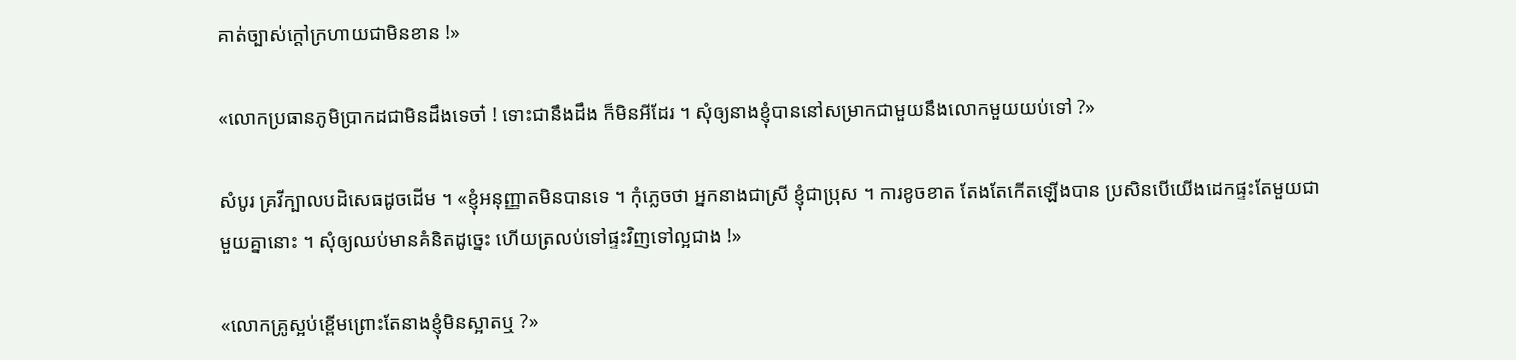គាត់ច្បាស់ក្ដៅក្រហាយជាមិនខាន !»

«លោកប្រធានភូមិប្រាកដជាមិនដឹងទេចា៎ ! ទោះជានឹងដឹង ក៏មិនអីដែរ ។ សុំឲ្យនាងខ្ញុំបាននៅសម្រាកជាមួយនឹងលោកមួយយប់ទៅ ?»

សំបូរ គ្រវីក្បាលបដិសេធដូចដើម ។ «ខ្ញុំអនុញ្ញាតមិនបានទេ ។ កុំភ្លេចថា អ្នកនាងជាស្រី ខ្ញុំជាប្រុស ។ ការខូចខាត តែងតែកើតឡើងបាន ប្រសិនបើយើងដេកផ្ទះតែមួយជាមួយគ្នានោះ ។ សុំឲ្យឈប់មានគំនិតដូច្នេះ ហើយត្រលប់ទៅផ្ទះវិញទៅល្អជាង !»

«លោកគ្រូស្អប់ខ្ពើមព្រោះតែនាងខ្ញុំមិនស្អាតឬ ?»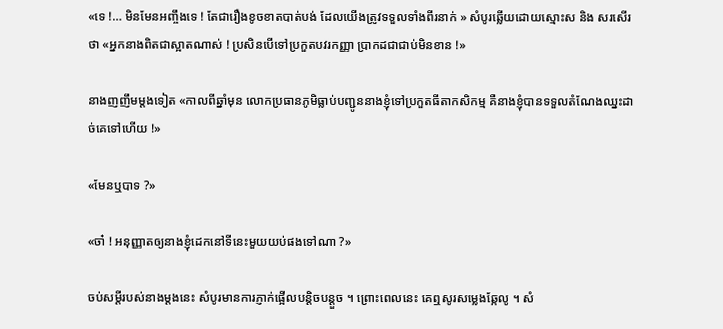«ទេ !… មិនមែនអញ្ចឹងទេ ! តែជារឿងខូចខាតបាត់បង់ ដែលយើងត្រូវទទួលទាំងពីរនាក់ » សំបូរឆ្លើយដោយស្មោះស និង សរសើរថា «អ្នកនាងពិតជាស្អាតណាស់ ! ប្រសិនបើទៅប្រកួតបវរកញ្ញា ប្រាកដជាជាប់មិនខាន !»

នាងញញឹមម្ដងទៀត «កាលពីឆ្នាំមុន លោកប្រធានភូមិធ្លាប់បញ្ជូននាងខ្ញុំទៅប្រកួតធីតាកសិកម្ម គឺនាងខ្ញុំបានទទួលតំណែងឈ្នះដាច់គេទៅហើយ !»

«មែនឬបាទ ?»

«ចា៎ ! អនុញ្ញាតឲ្យនាងខ្ញុំដេកនៅទីនេះមួយយប់ផងទៅណា ?»

ចប់សម្ដីរបស់នាងម្ដងនេះ សំបូរមានការភ្ញាក់ផ្អើលបន្តិចបន្តួច ។ ព្រោះពេលនេះ គេឮសូរសម្លេងឆ្កែលូ ។ សំ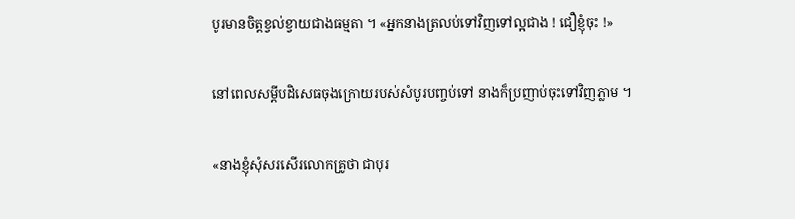បូរមានចិត្តខ្វល់ខ្វាយជាងធម្មតា ។ «អ្នកនាងត្រលប់ទៅវិញទៅល្អជាង ! ជឿខ្ញុំចុះ !»

នៅពេលសម្ដីបដិសេធចុងក្រោយរបស់សំបូរបញ្ចប់ទៅ នាងក៏ប្រញាប់ចុះទៅវិញភ្លាម ។

«នាងខ្ញុំសុំសរសើរលោកគ្រូថា ជាបុរ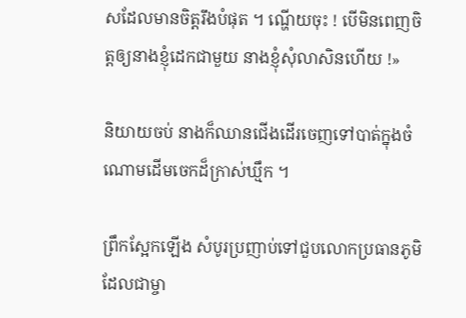សដែលមានចិត្តរឹងបំផុត ។ ណ្ហើយចុះ ! បើមិនពេញចិត្តឲ្យនាងខ្ញុំដេកជាមួយ នាងខ្ញុំសុំលាសិនហើយ !»

និយាយចប់ នាងក៏ឈានជើងដើរចេញទៅបាត់ក្នុងចំណោមដើមចេកដ៏ក្រាស់ឃ្មឹក ។

ព្រឹកស្អែកឡើង សំបូរប្រញាប់ទៅជួបលោកប្រធានភូមិ ដែលជាម្ចា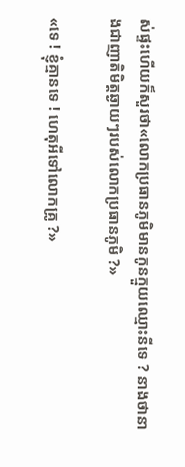ស់ផ្ទះហើយក៏សួរថា«លោកប្រធានភូមិមានកូនក្មួយឈ្មោះនីទេ ? នាងថានាងជាញាតិមិត្តឆ្ងាយៗរបស់លោកប្រធានភូមិ ?»

«ទេ ! ខ្ញុំគ្មានទេ ! ហេតុអីទៅលោកគ្រូ ?»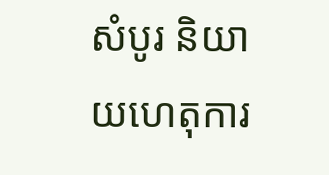សំបូរ និយាយហេតុការ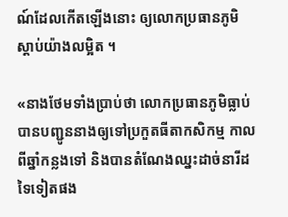ណ៍ដែលកើតឡើងនោះ ឲ្យលោកប្រធានភូមិស្ដាប់យ៉ាងលម្អិត ។

«នាងថែមទាំងប្រាប់ថា លោកប្រធានភូមិធ្លាប់បានបញ្ជូននាងឲ្យទៅប្រកួតធីតាកសិកម្ម កាលពីឆ្នាំកន្លងទៅ និងបានតំណែងឈ្នះដាច់នារីដទៃទៀតផង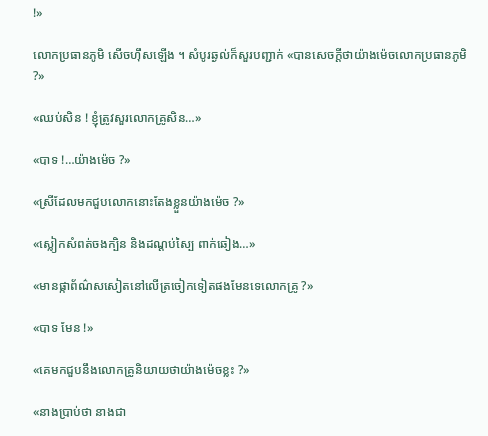!»

លោកប្រធានភូមិ សើចហ៊ឹសឡើង ។ សំបូរឆ្ងល់ក៏សួរបញ្ជាក់ «បានសេចក្ដីថាយ៉ាងម៉េចលោកប្រធានភូមិ ?»

«ឈប់សិន ! ខ្ញុំត្រូវសួរលោកគ្រូសិន…»

«បាទ !…យ៉ាងម៉េច ?»

«ស្រីដែលមកជួបលោកនោះតែងខ្លួនយ៉ាងម៉េច ?»

«ស្លៀកសំពត់ចងក្បិន និងដណ្ដប់ស្បៃ ពាក់ឆៀង…»

«មានផ្កាព័ណ៌សសៀតនៅលើត្រចៀកទៀតផងមែនទេលោកគ្រូ ?»

«បាទ មែន !»

«គេមកជួបនឹងលោកគ្រូនិយាយថាយ៉ាងម៉េចខ្លះ ?»

«នាងប្រាប់ថា នាងជា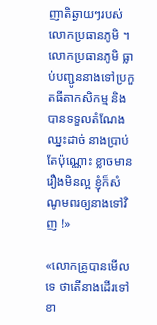ញាតិឆ្ងាយៗរបស់លោកប្រធានភូមិ ។ លោកប្រធានភូមិ ធ្លាប់បញ្ជូននាងទៅប្រកួតធីតាកសិកម្ម និងបានទទួលតំណែងឈ្នះដាច់ នាងប្រាប់តែប៉ុណ្ណោះ ខ្លាចមានរឿងមិនល្អ ខ្ញុំក៏សំណូមពរឲ្យនាងទៅវិញ !»

«លោកគ្រូបានមើលទេ ថាតើនាងដើរទៅខា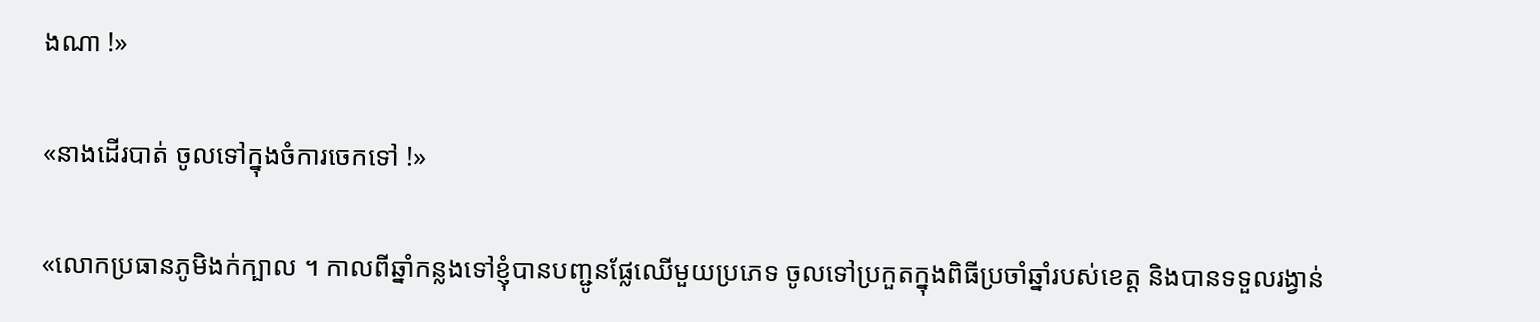ងណា !»

«នាងដើរបាត់ ចូលទៅក្នុងចំការចេកទៅ !»

«លោកប្រធានភូមិងក់ក្បាល ។ កាលពីឆ្នាំកន្លងទៅខ្ញុំបានបញ្ជូនផ្លែឈើមួយប្រភេទ ចូលទៅប្រកួតក្នុងពិធីប្រចាំឆ្នាំរបស់ខេត្ត និងបានទទួលរង្វាន់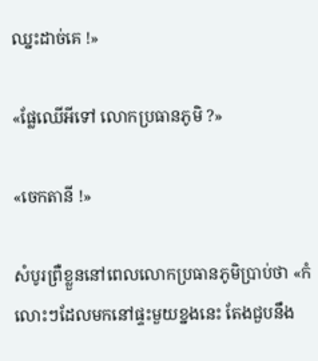ឈ្នះដាច់គេ !»

«ផ្លែឈើអីទៅ លោកប្រធានភូមិ ?»

«ចេកតានី !»

សំបូរព្រឺខ្លួននៅពេលលោកប្រធានភូមិប្រាប់ថា «កំលោះៗដែលមកនៅផ្ទះមួយខ្នងនេះ តែងជួបនឹង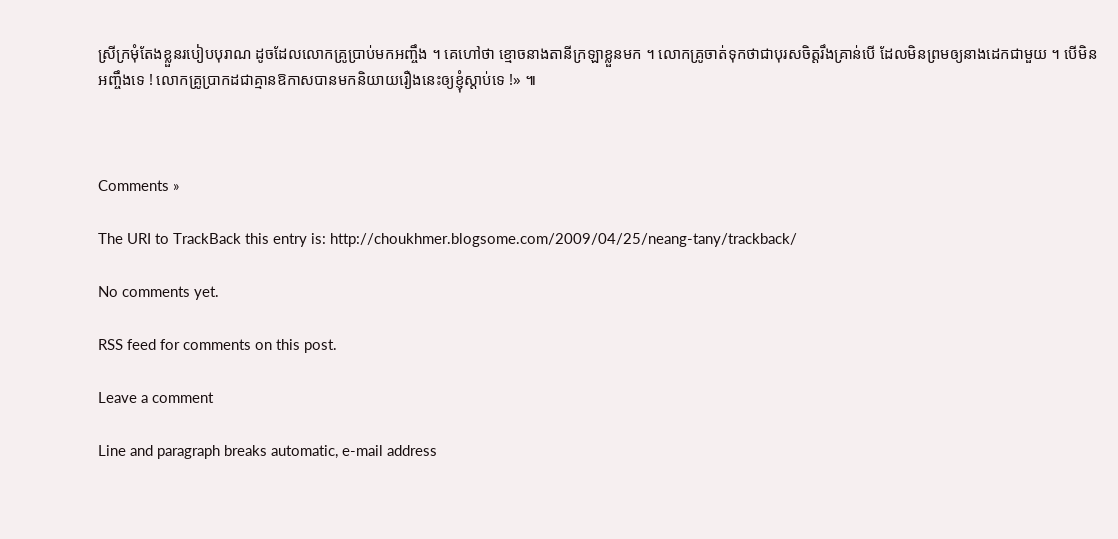ស្រីក្រមុំតែងខ្លួនរបៀបបុរាណ ដូចដែលលោកគ្រូប្រាប់មកអញ្ចឹង ។ គេហៅថា ខ្មោចនាងតានីក្រឡាខ្លួនមក ។ លោកគ្រូចាត់ទុកថាជាបុរសចិត្តរឹងគ្រាន់បើ ដែលមិនព្រមឲ្យនាងដេកជាមួយ ។ បើមិនអញ្ចឹងទេ ! លោកគ្រូប្រាកដជាគ្មានឱកាសបានមកនិយាយរឿងនេះឲ្យខ្ញុំស្ដាប់ទេ !» ៕



Comments »

The URI to TrackBack this entry is: http://choukhmer.blogsome.com/2009/04/25/neang-tany/trackback/

No comments yet.

RSS feed for comments on this post.

Leave a comment

Line and paragraph breaks automatic, e-mail address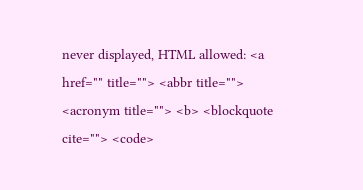never displayed, HTML allowed: <a href="" title=""> <abbr title=""> <acronym title=""> <b> <blockquote cite=""> <code>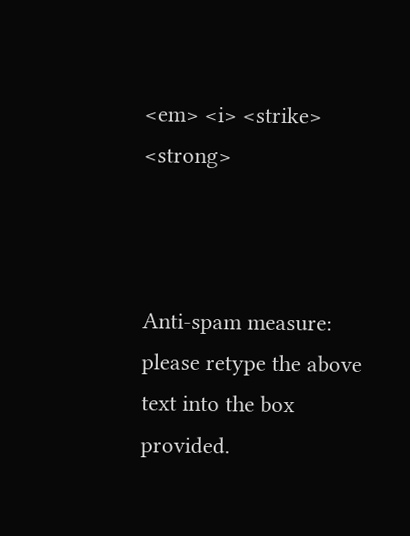<em> <i> <strike> <strong>



Anti-spam measure: please retype the above text into the box provided.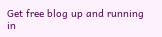Get free blog up and running in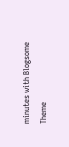minutes with Blogsome
Theme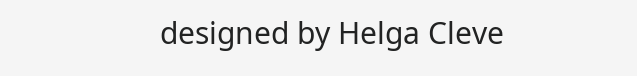designed by Helga Cleve